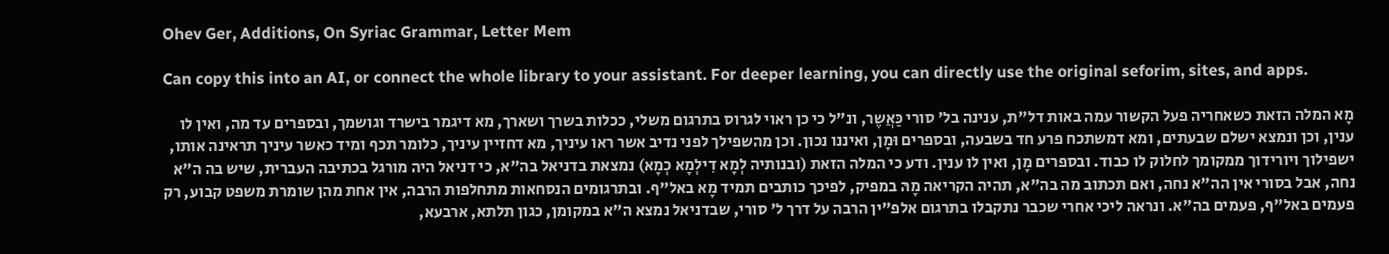Ohev Ger, Additions, On Syriac Grammar, Letter Mem

Can copy this into an AI, or connect the whole library to your assistant. For deeper learning, you can directly use the original seforim, sites, and apps.

מָא המלה הזאת כשאחריה פעל הקשור עמה באות דל"ת, ענינה בל' סורי כַּאֲשֶר, ונ"ל כי כן ראוי לגרוס בתרגום משלי, ככלות בשרך ושארך, מא דיגמר בישרד וגושמך, ובספרים עד מה, ואין לו ענין, וכן ונמצא ישלם שבעתים, ומא דמשתכח פרע חד בשבעה, ובספרים וּמָן, ואיננו נכון. וכן מהשפילך לפני נדיב אשר ראו עיניך, מא דחזיין עיניך, כלומר תכף ומיד כאשר עיניך תראינה אותו, ישפילוך ויורידוך ממקומך לחלוק לו כבוד. ובספרים מָן, ואין לו ענין. ודע כי המלה הזאת (ובנותיה לְמָא דִילְמָא כְמָא) נמצאת בדניאל בה"א, כי דניאל היה מורגל בכתיבה העברית, שיש בה ה"א נחה, אבל בסורי אין הה"א נחה, ואם תכתוב מה בה"א, תהיה הקריאה מָהּ במפיק, לפיכך כותבים תמיד מָא באל"ף. ובתרגומים הנסחאות מתחלפות הרבה, אין אחת מהן שומרת משפט קבוע, רק פעמים באל"ף, פעמים בה"א. ונראה ליכי אחרי שכבר נתקבלו בתרגום אלפ"ין הרבה על דרך ל' סורי, שבדניאל נמצא ה"א במקומן, כגון תלתא, ארבעא,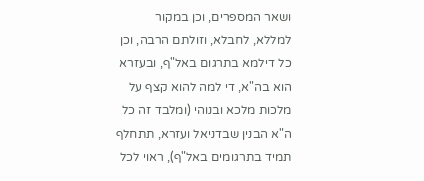ושאר המספרים, וכן במקור למללא, לחבלא, וזולתם הרבה, וכן כל דילמא בתרגום באל"ף, ובעזרא הוא בה"א, די למה להוא קצף על מלכות מלכא ובנוהי (ומלבד זה כל ה"א הבנין שבדניאל ועזרא, תתחלף תמיד בתרגומים באל"ף), ראוי לכל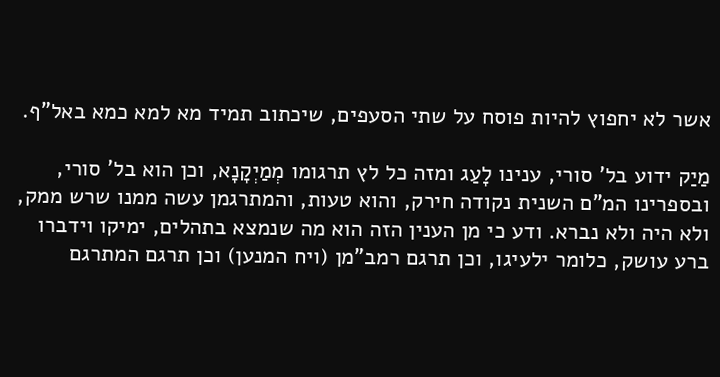אשר לא יחפוץ להיות פוסח על שתי הסעפים, שיכתוב תמיד מא למא כמא באל"ף.

מַיַק ידוע בל' סורי, ענינו לָעַג ומזה כל לץ תרגומו מְמַיְקָנָא, וכן הוא בל' סורי, ובספרינו המ"ם השנית נקודה חירק, והוא טעות, והמתרגמן עשה ממנו שרש ממק, ולא היה ולא נברא. ודע כי מן הענין הזה הוא מה שנמצא בתהלים, ימיקו וידברו ברע עושק, כלומר ילעיגו, וכן תרגם רמב"מן (ויח המנען) וכן תרגם המתרגם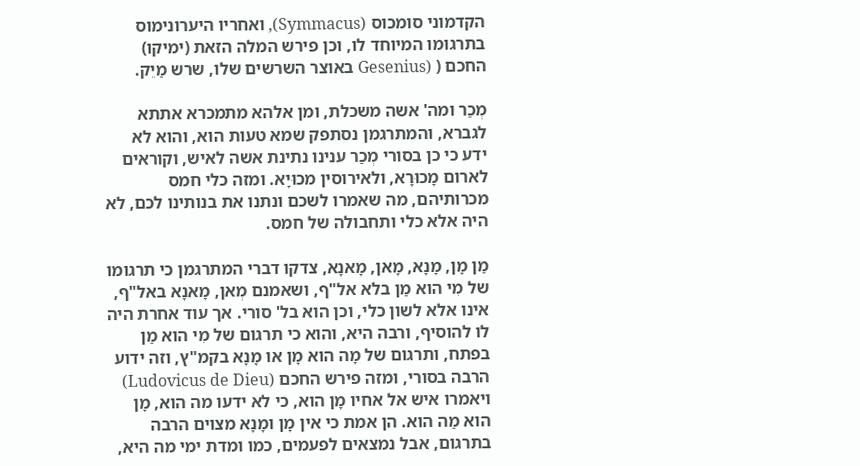הקדמוני סומכוס (Symmacus), ואחריו היערונימוס בתרגומו המיוחד לו, וכן פירש המלה הזאת (ימיקו) החכם ( (Gesenius באוצר השרשים שלו, שרש מַיֵק.

מְכַר ומה' אשה משכלת, ומן אלהא מתמכרא אתתא לגברא, והמתרגמן נסתפק שמא טעות הוא, והוא לא ידע כי כן בסורי מְכַר ענינו נתינת אשה לאיש, וקוראים לארום מָכוּרָא, ולאירוסין מכוּיָא. ומזה כלי חמס מכרותיהם, מה שאמרו לשכם ונתנו את בנותינו לכם, לא היה אלא כלי ותחבולה של חמס.

מַן מָן, מָנָא, מָאן, מָאנָא, צדקו דברי המתרגמן כי תרגומו של מִי הוא מַן בלא אל"ף, ושאמנם מְאן, מָאנָא באל"ף, אינו אלא לשון כלי, וכן הוא בל' סורי. אך עוד אחרת היה לו להוסיף, ורבה היא, והוא כי תרגום של מִי הוא מַן בפתח, ותרגום של מָה הוא מָן או מָנָא בקמ"ץ, וזה ידוע הרבה בסורי, ומזה פירש החכם (Ludovicus de Dieu) ויאמרו איש אל אחיו מָן הוא, כי לא ידעו מה הוא, מָן הוא מַה הוא. הן אמת כי אין מָן ומָנָא מצוים הרבה בתרגום, אבל נמצאים לפעמים, כמו ומדת ימי מה היא,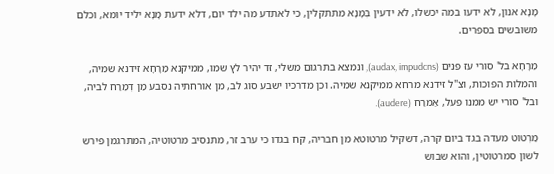מָנָא אנון, לא ידעו במה יכשלו, לא ידעין בְמָנָא מתתקלין, כי לאתדע מה ילד יום, דלא ידעת מָנָא יליד יומא, וכלם משובשים בספרים.

מַרָחָא בל' סורי עז פנים (audax, impudcns), ונמצא בתרגום משלי, זד יהיר לץ שמו, ממיקנא מַרָחָא זידנא שמיה, והמלות הפוכות, וצ"ל זידנא מרחא ממיקנא שמיה. וכן מדרכיו ישבע סוג לב, מן אורחתיה נסבע מַן דְמַרַח לביה, ובל' סורי יש ממנו פעל, אַמרַח (audere).

מַרְטוּט מעדה בגד ביום קרה, דשקיל מרטוטא מן חבריה, קח בגדו כי ערב זר, מתנסיב מרטוטיה, המתרגמן פירש לשון סמרטוטין, והוא שבוש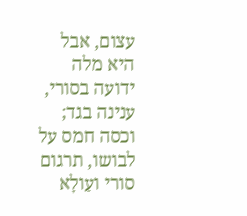עצום, אבל היא מלה ידועה בסורי, ענינה בגד; וכסה חמס על לבושו, תרגום סורי ועַולָא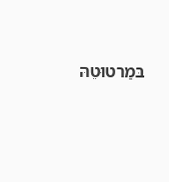בּמַרטוּטֵהּ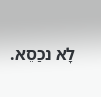לָא נכַסֵא.